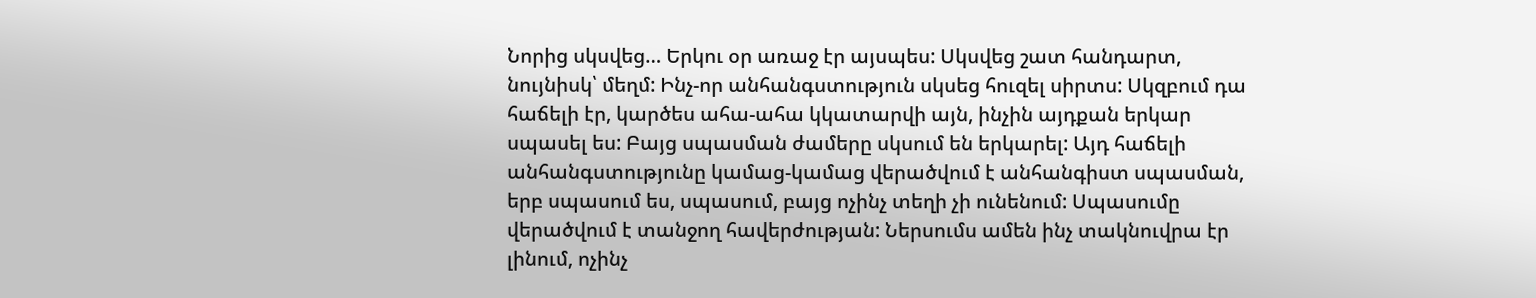Նորից սկսվեց… Երկու օր առաջ էր այսպես: Սկսվեց շատ հանդարտ, նույնիսկ՝ մեղմ: Ինչ-որ անհանգստություն սկսեց հուզել սիրտս: Սկզբում դա հաճելի էր, կարծես ահա-ահա կկատարվի այն, ինչին այդքան երկար սպասել ես: Բայց սպասման ժամերը սկսում են երկարել: Այդ հաճելի անհանգստությունը կամաց-կամաց վերածվում է անհանգիստ սպասման, երբ սպասում ես, սպասում, բայց ոչինչ տեղի չի ունենում: Սպասումը վերածվում է տանջող հավերժության: Ներսումս ամեն ինչ տակնուվրա էր լինում, ոչինչ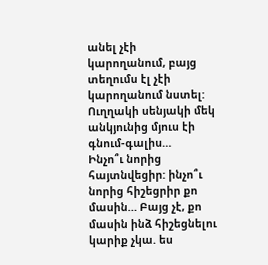անել չէի կարողանում, բայց տեղումս էլ չէի կարողանում նստել: Ուղղակի սենյակի մեկ անկյունից մյուս էի գնում-գալիս…
Ինչո՞ւ նորից հայտնվեցիր: ինչո՞ւ նորից հիշեցրիր քո մասին… Բայց չէ, քո մասին ինձ հիշեցնելու կարիք չկա. ես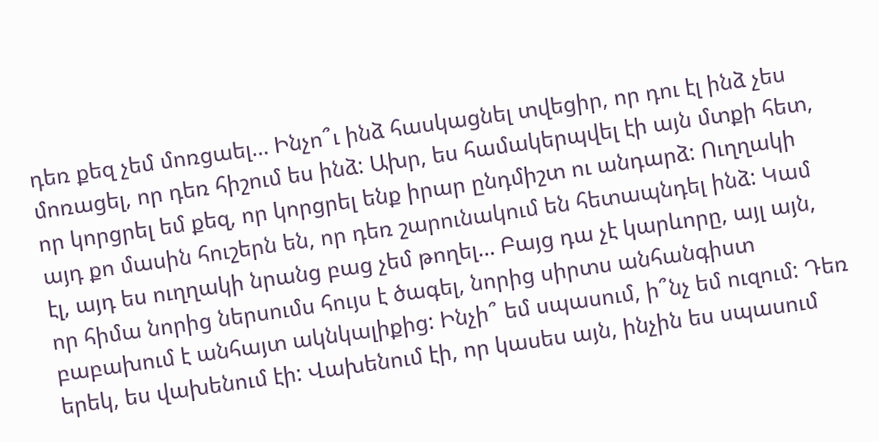դեռ քեզ չեմ մոռցաել… Ինչո՞ւ ինձ հասկացնել տվեցիր, որ դու էլ ինձ չես մոռացել, որ դեռ հիշում ես ինձ: Ախր, ես համակերպվել էի այն մտքի հետ, որ կորցրել եմ քեզ, որ կորցրել ենք իրար ընդմիշտ ու անդարձ: Ուղղակի այդ քո մասին հուշերն են, որ դեռ շարունակում են հետապնդել ինձ: Կամ էլ, այդ ես ուղղակի նրանց բաց չեմ թողել… Բայց դա չէ կարևորը, այլ այն, որ հիմա նորից ներսումս հույս է ծագել, նորից սիրտս անհանգիստ բաբախում է անհայտ ակնկալիքից: Ինչի՞ եմ սպասում, ի՞նչ եմ ուզում: Դեռ երեկ, ես վախենում էի: Վախենում էի, որ կասես այն, ինչին ես սպասում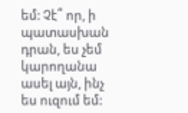եմ: Չէ՞ որ, ի պատասխան դրան, ես չեմ կարողանա ասել այն, ինչ ես ուզում եմ: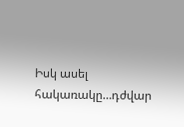Իսկ ասել հակառակը…դժվար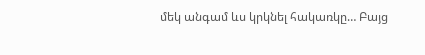մեկ անգամ ևս կրկնել հակառկը… Բայց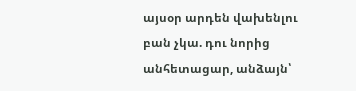այսօր արդեն վախենլու բան չկա. դու նորից անհետացար, անձայն՝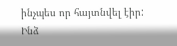ինչպես որ հայտնվել էիր: Ինձ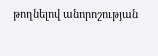թողնելով անորոշության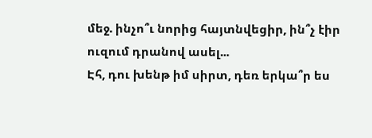մեջ. ինչո՞ւ նորից հայտնվեցիր, ին՞չ էիր ուզում դրանով ասել...
Էհ, դու խենթ իմ սիրտ, դեռ երկա՞ր ես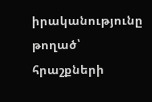իրականությունը թողած՝ հրաշքների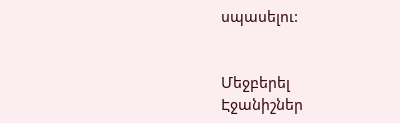սպասելու:


Մեջբերել
Էջանիշներ